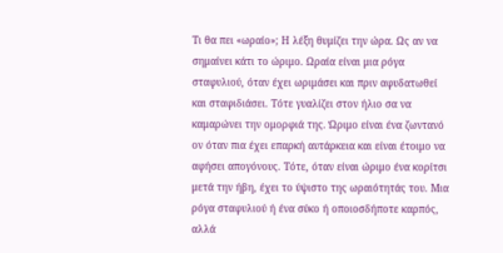Τι θα πει «ωραίο»; Η λέξη θυμίζει την ώρα. Ως αν να σημαίνει κάτι το ώριμο. Ωραία είναι μια ρόγα σταφυλιού, όταν έχει ωριμάσει και πριν αφυδατωθεί και σταφιδιάσει. Τότε γυαλίζει στον ήλιο σα να καμαρώνει την ομορφιά της. Ώριμο είναι ένα ζωντανό ον όταν πια έχει επαρκή αυτάρκεια και είναι έτοιμο να αφήσει απογόνους. Τότε, όταν είναι ώριμο ένα κορίτσι μετά την ήβη, έχει το ύψιστο της ωραιότητάς του. Μια ρόγα σταφυλιού ή ένα σύκο ή οποιοσδήποτε καρπός, αλλά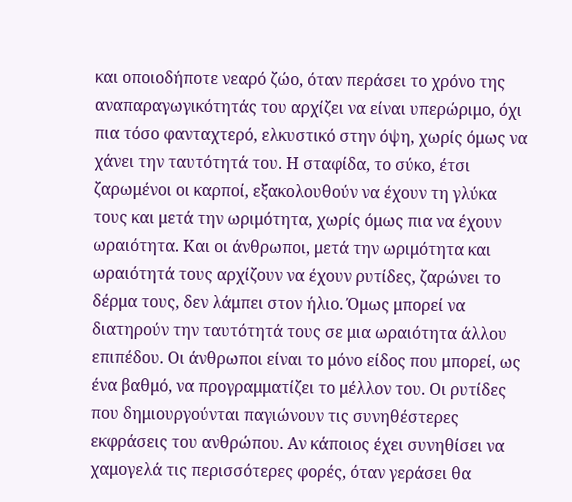και οποιοδήποτε νεαρό ζώο, όταν περάσει το χρόνο της αναπαραγωγικότητάς του αρχίζει να είναι υπερώριμο, όχι πια τόσο φανταχτερό, ελκυστικό στην όψη, χωρίς όμως να χάνει την ταυτότητά του. Η σταφίδα, το σύκο, έτσι ζαρωμένοι οι καρποί, εξακολουθούν να έχουν τη γλύκα τους και μετά την ωριμότητα, χωρίς όμως πια να έχουν ωραιότητα. Και οι άνθρωποι, μετά την ωριμότητα και ωραιότητά τους αρχίζουν να έχουν ρυτίδες, ζαρώνει το δέρμα τους, δεν λάμπει στον ήλιο. Όμως μπορεί να διατηρούν την ταυτότητά τους σε μια ωραιότητα άλλου επιπέδου. Οι άνθρωποι είναι το μόνο είδος που μπορεί, ως ένα βαθμό, να προγραμματίζει το μέλλον του. Οι ρυτίδες που δημιουργούνται παγιώνουν τις συνηθέστερες εκφράσεις του ανθρώπου. Αν κάποιος έχει συνηθίσει να χαμογελά τις περισσότερες φορές, όταν γεράσει θα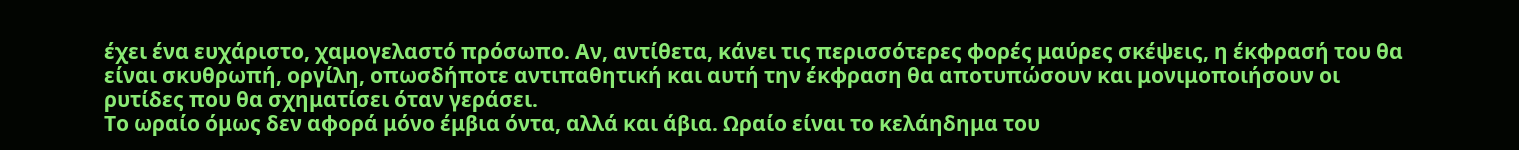έχει ένα ευχάριστο, χαμογελαστό πρόσωπο. Αν, αντίθετα, κάνει τις περισσότερες φορές μαύρες σκέψεις, η έκφρασή του θα είναι σκυθρωπή, οργίλη, οπωσδήποτε αντιπαθητική και αυτή την έκφραση θα αποτυπώσουν και μονιμοποιήσουν οι ρυτίδες που θα σχηματίσει όταν γεράσει.
Το ωραίο όμως δεν αφορά μόνο έμβια όντα, αλλά και άβια. Ωραίο είναι το κελάηδημα του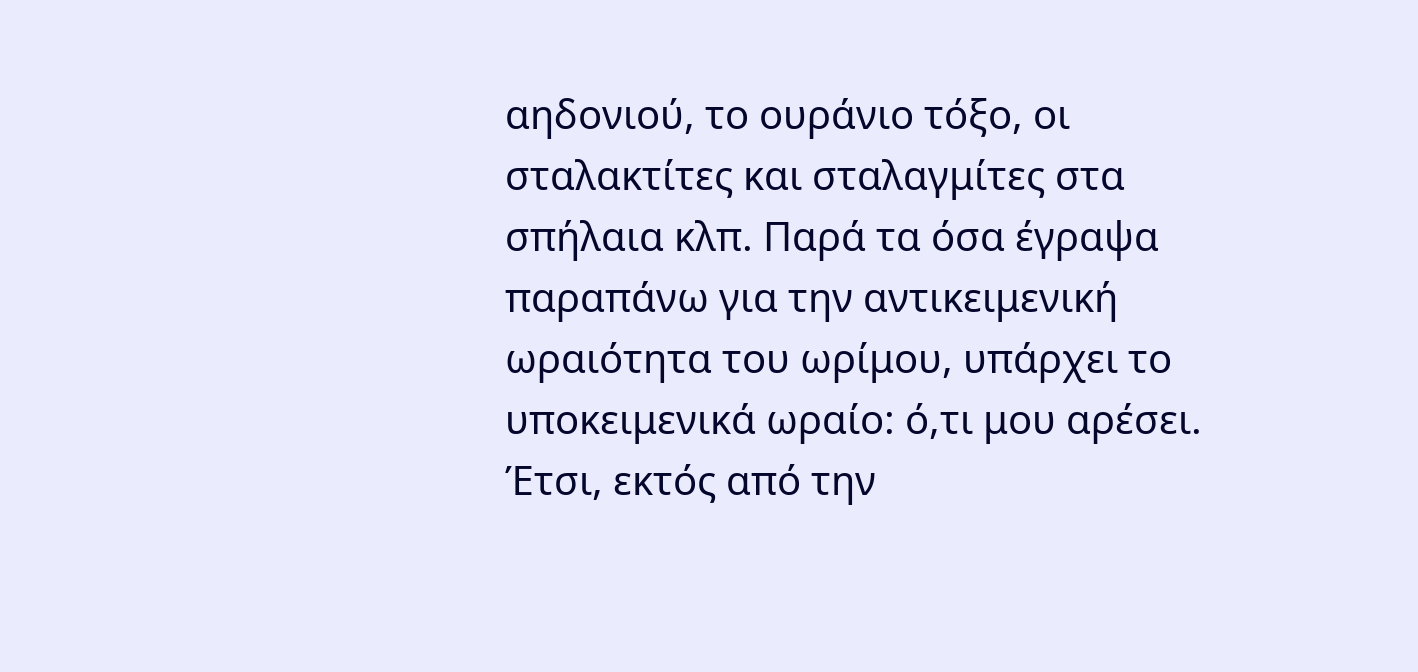αηδονιού, το ουράνιο τόξο, οι σταλακτίτες και σταλαγμίτες στα σπήλαια κλπ. Παρά τα όσα έγραψα παραπάνω για την αντικειμενική ωραιότητα του ωρίμου, υπάρχει το υποκειμενικά ωραίο: ό,τι μου αρέσει. Έτσι, εκτός από την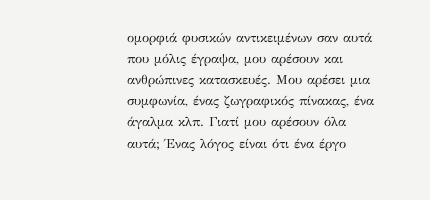ομορφιά φυσικών αντικειμένων σαν αυτά που μόλις έγραψα, μου αρέσουν και ανθρώπινες κατασκευές. Μου αρέσει μια συμφωνία, ένας ζωγραφικός πίνακας, ένα άγαλμα κλπ. Γιατί μου αρέσουν όλα αυτά; Ένας λόγος είναι ότι ένα έργο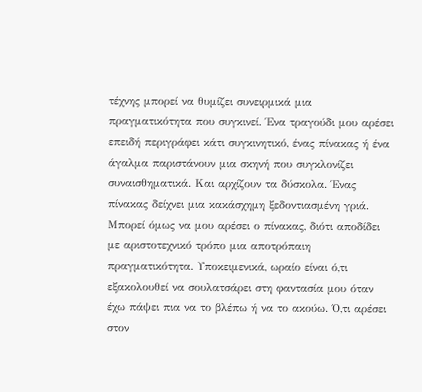τέχνης μπορεί να θυμίζει συνειρμικά μια πραγματικότητα που συγκινεί. Ένα τραγούδι μου αρέσει επειδή περιγράφει κάτι συγκινητικό, ένας πίνακας ή ένα άγαλμα παριστάνουν μια σκηνή που συγκλονίζει συναισθηματικά. Και αρχίζουν τα δύσκολα. Ένας πίνακας δείχνει μια κακάσχημη ξεδοντιασμένη γριά. Μπορεί όμως να μου αρέσει ο πίνακας, διότι αποδίδει με αριστοτεχνικό τρόπο μια αποτρόπαιη πραγματικότητα. Υποκειμενικά, ωραίο είναι ό,τι εξακολουθεί να σουλατσάρει στη φαντασία μου όταν έχω πάψει πια να το βλέπω ή να το ακούω. Ό,τι αρέσει στον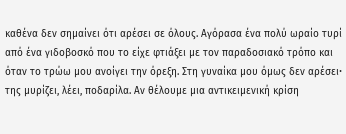καθένα δεν σημαίνει ότι αρέσει σε όλους. Αγόρασα ένα πολύ ωραίο τυρί από ένα γιδοβοσκό που το είχε φτιάξει με τον παραδοσιακό τρόπο και όταν το τρώω μου ανοίγει την όρεξη. Στη γυναίκα μου όμως δεν αρέσειꞏ της μυρίζει, λέει, ποδαρίλα. Αν θέλουμε μια αντικειμενική κρίση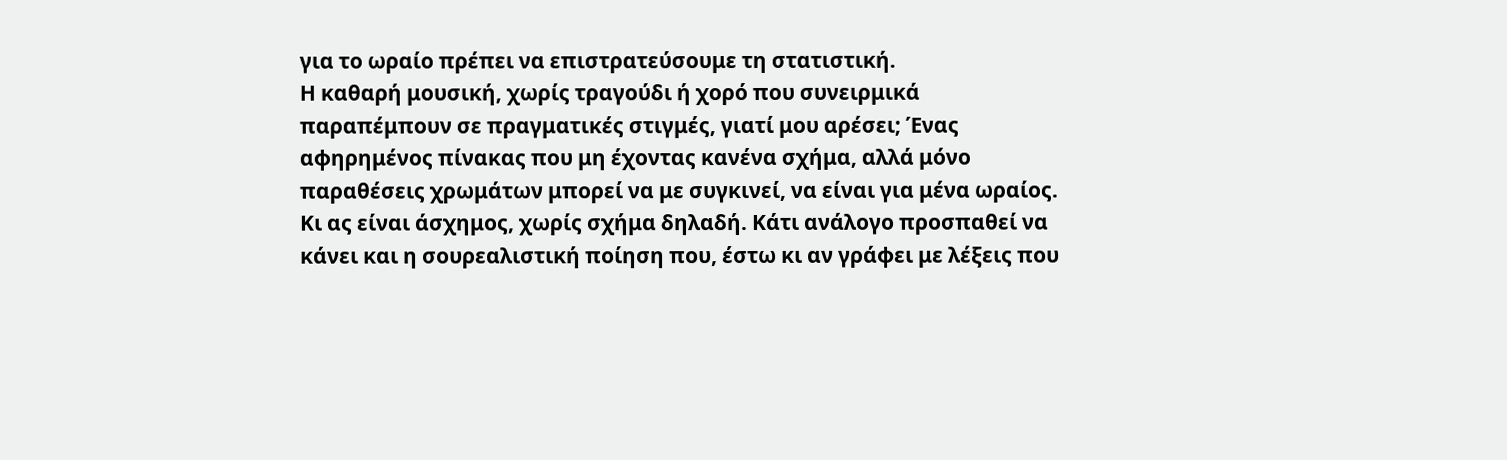για το ωραίο πρέπει να επιστρατεύσουμε τη στατιστική.
Η καθαρή μουσική, χωρίς τραγούδι ή χορό που συνειρμικά παραπέμπουν σε πραγματικές στιγμές, γιατί μου αρέσει; Ένας αφηρημένος πίνακας που μη έχοντας κανένα σχήμα, αλλά μόνο παραθέσεις χρωμάτων μπορεί να με συγκινεί, να είναι για μένα ωραίος. Κι ας είναι άσχημος, χωρίς σχήμα δηλαδή. Κάτι ανάλογο προσπαθεί να κάνει και η σουρεαλιστική ποίηση που, έστω κι αν γράφει με λέξεις που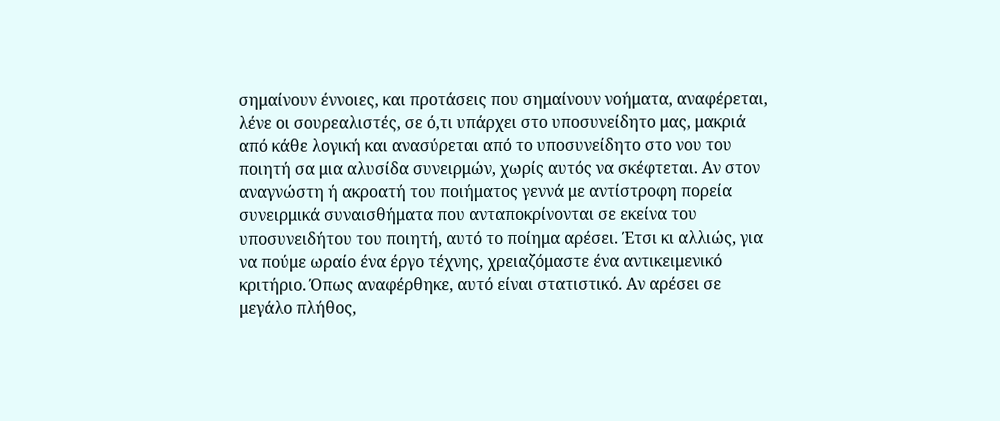σημαίνουν έννοιες, και προτάσεις που σημαίνουν νοήματα, αναφέρεται, λένε οι σουρεαλιστές, σε ό,τι υπάρχει στο υποσυνείδητο μας, μακριά από κάθε λογική και ανασύρεται από το υποσυνείδητο στο νου του ποιητή σα μια αλυσίδα συνειρμών, χωρίς αυτός να σκέφτεται. Αν στον αναγνώστη ή ακροατή του ποιήματος γεννά με αντίστροφη πορεία συνειρμικά συναισθήματα που ανταποκρίνονται σε εκείνα του υποσυνειδήτου του ποιητή, αυτό το ποίημα αρέσει. Έτσι κι αλλιώς, για να πούμε ωραίο ένα έργο τέχνης, χρειαζόμαστε ένα αντικειμενικό κριτήριο. Όπως αναφέρθηκε, αυτό είναι στατιστικό. Αν αρέσει σε μεγάλο πλήθος,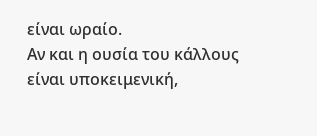είναι ωραίο.
Αν και η ουσία του κάλλους είναι υποκειμενική,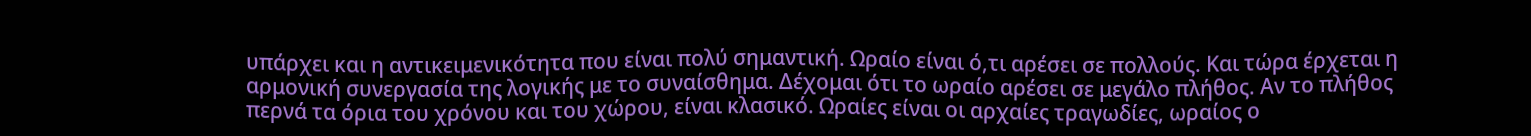υπάρχει και η αντικειμενικότητα που είναι πολύ σημαντική. Ωραίο είναι ό,τι αρέσει σε πολλούς. Και τώρα έρχεται η αρμονική συνεργασία της λογικής με το συναίσθημα. Δέχομαι ότι το ωραίο αρέσει σε μεγάλο πλήθος. Αν το πλήθος περνά τα όρια του χρόνου και του χώρου, είναι κλασικό. Ωραίες είναι οι αρχαίες τραγωδίες, ωραίος ο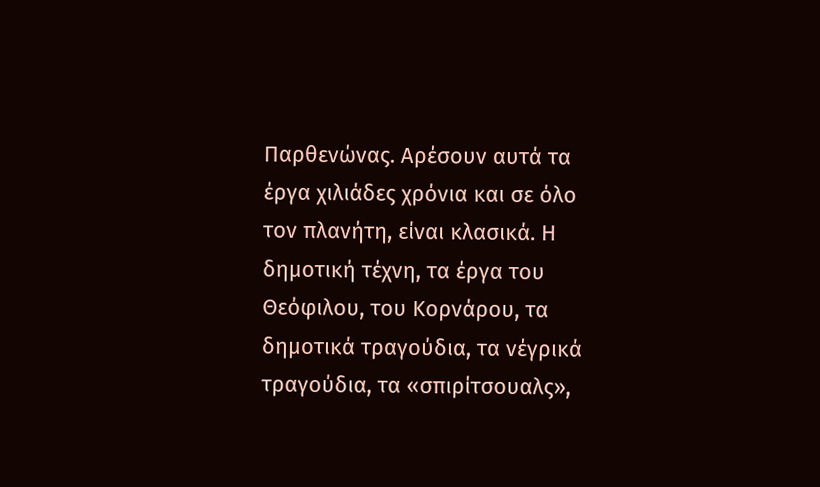Παρθενώνας. Αρέσουν αυτά τα έργα χιλιάδες χρόνια και σε όλο τον πλανήτη, είναι κλασικά. Η δημοτική τέχνη, τα έργα του Θεόφιλου, του Κορνάρου, τα δημοτικά τραγούδια, τα νέγρικά τραγούδια, τα «σπιρίτσουαλς»,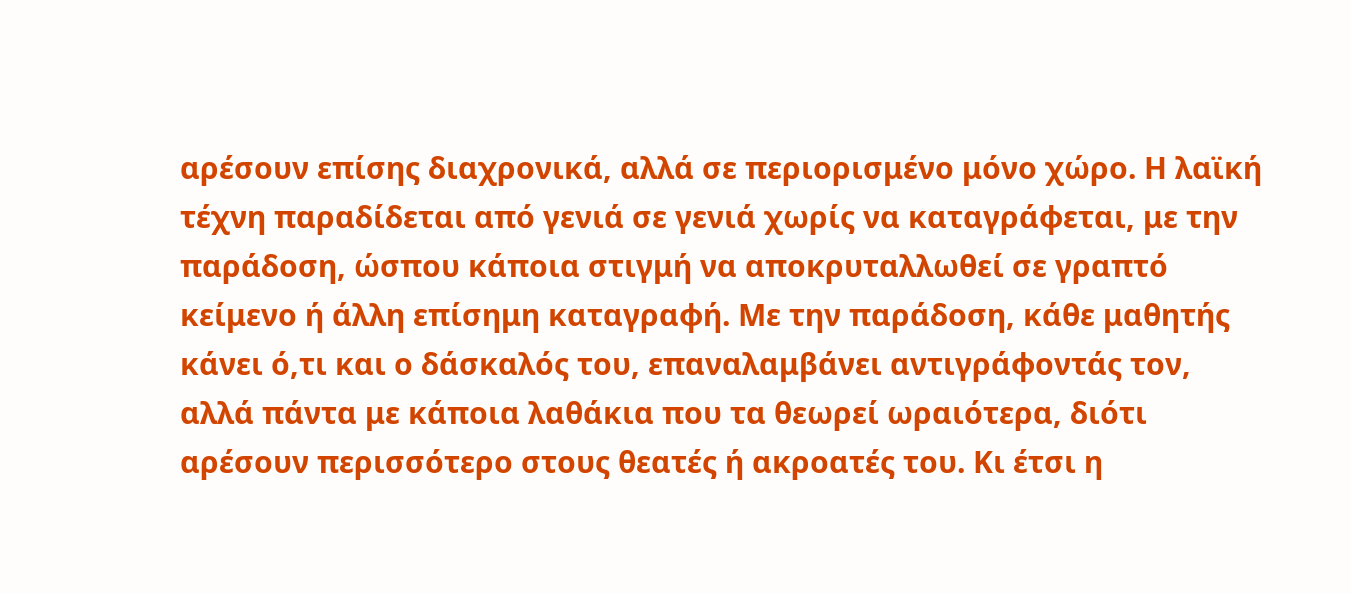αρέσουν επίσης διαχρονικά, αλλά σε περιορισμένο μόνο χώρο. Η λαϊκή τέχνη παραδίδεται από γενιά σε γενιά χωρίς να καταγράφεται, με την παράδοση, ώσπου κάποια στιγμή να αποκρυταλλωθεί σε γραπτό κείμενο ή άλλη επίσημη καταγραφή. Με την παράδοση, κάθε μαθητής κάνει ό,τι και ο δάσκαλός του, επαναλαμβάνει αντιγράφοντάς τον, αλλά πάντα με κάποια λαθάκια που τα θεωρεί ωραιότερα, διότι αρέσουν περισσότερο στους θεατές ή ακροατές του. Κι έτσι η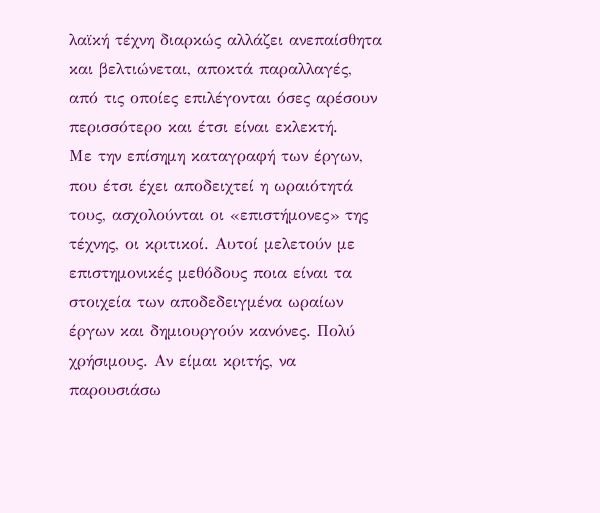λαϊκή τέχνη διαρκώς αλλάζει ανεπαίσθητα και βελτιώνεται, αποκτά παραλλαγές, από τις οποίες επιλέγονται όσες αρέσουν περισσότερο και έτσι είναι εκλεκτή.
Με την επίσημη καταγραφή των έργων, που έτσι έχει αποδειχτεί η ωραιότητά τους, ασχολούνται οι «επιστήμονες» της τέχνης, οι κριτικοί. Αυτοί μελετούν με επιστημονικές μεθόδους ποια είναι τα στοιχεία των αποδεδειγμένα ωραίων έργων και δημιουργούν κανόνες. Πολύ χρήσιμους. Αν είμαι κριτής, να παρουσιάσω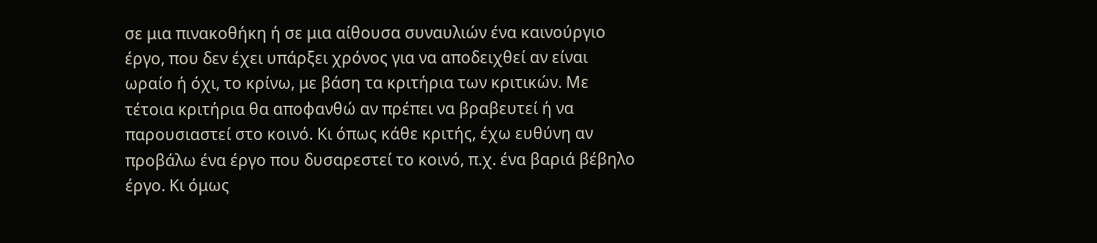σε μια πινακοθήκη ή σε μια αίθουσα συναυλιών ένα καινούργιο έργο, που δεν έχει υπάρξει χρόνος για να αποδειχθεί αν είναι ωραίο ή όχι, το κρίνω, με βάση τα κριτήρια των κριτικών. Με τέτοια κριτήρια θα αποφανθώ αν πρέπει να βραβευτεί ή να παρουσιαστεί στο κοινό. Κι όπως κάθε κριτής, έχω ευθύνη αν προβάλω ένα έργο που δυσαρεστεί το κοινό, π.χ. ένα βαριά βέβηλο έργο. Κι όμως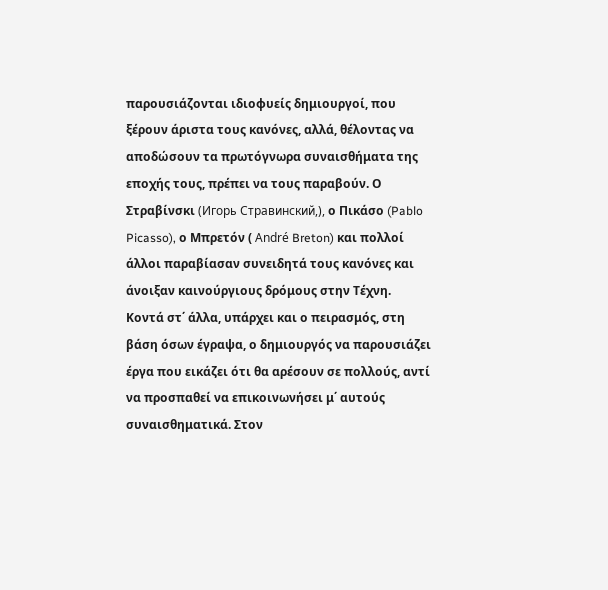παρουσιάζονται ιδιοφυείς δημιουργοί, που ξέρουν άριστα τους κανόνες, αλλά, θέλοντας να αποδώσουν τα πρωτόγνωρα συναισθήματα της εποχής τους, πρέπει να τους παραβούν. Ο Στραβίνσκι (Игорь Стравинский,), ο Πικάσο (Pablo Picasso), ο Μπρετόν ( André Breton) και πολλοί άλλοι παραβίασαν συνειδητά τους κανόνες και άνοιξαν καινούργιους δρόμους στην Τέχνη.
Κοντά στ΄ άλλα, υπάρχει και ο πειρασμός, στη βάση όσων έγραψα, ο δημιουργός να παρουσιάζει έργα που εικάζει ότι θα αρέσουν σε πολλούς, αντί να προσπαθεί να επικοινωνήσει μ΄ αυτούς συναισθηματικά. Στον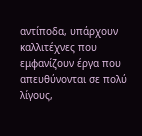αντίποδα, υπάρχουν καλλιτέχνες που εμφανίζουν έργα που απευθύνονται σε πολύ λίγους,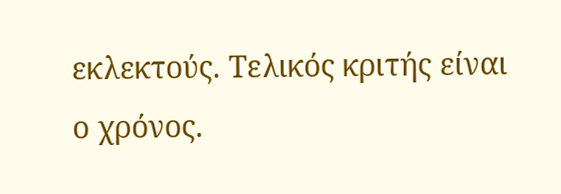εκλεκτούς. Τελικός κριτής είναι ο χρόνος.